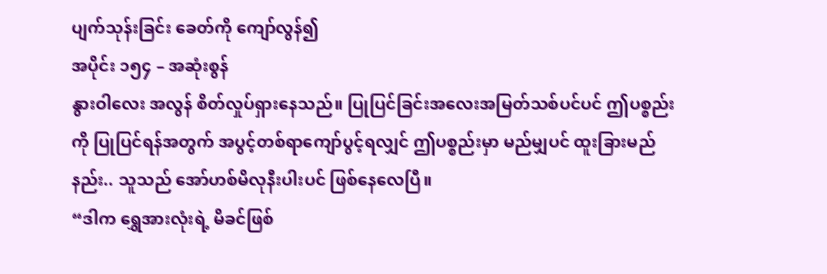ပျက်သုန်းခြင်း ခေတ်ကို ကျော်လွန်၍
အပိုင်း ၁၅၄ – အဆုံးစွန်
နွားဝါလေး အလွန် စိတ်လှုပ်ရှားနေသည်။ ပြုပြင်ခြင်းအလေးအမြတ်သစ်ပင်ပင် ဤပစ္စည်းကို ပြုပြင်ရန်အတွက် အပွင့်တစ်ရာကျော်ပွင့်ရလျှင် ဤပစ္စည်းမှာ မည်မျှပင် ထူးခြားမည်နည်း.. သူသည် အော်ဟစ်မိလုနီးပါးပင် ဖြစ်နေလေပြီ။
“ဒါက ရွှေအားလုံးရဲ့ မိခင်ဖြစ်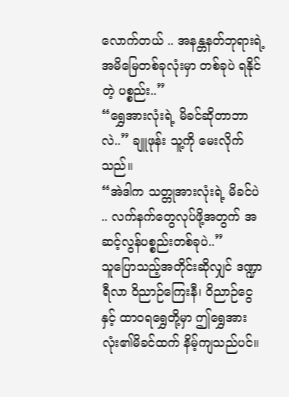လောက်တယ် .. အနန္တနတ်ဘုရားရဲ့ အမိမြေတစ်ခုလုံးမှာ တစ်ခုပဲ ရနိုင်တဲ့ ပစ္စည်း..”
“ရွှေအားလုံးရဲ့ မိခင်ဆိုတာဘာလဲ..” ချူဖုန်း သူ့ကို မေးလိုက်သည်။
“အဲဒါက သတ္တုအားလုံးရဲ့ မိခင်ပဲ .. လက်နက်တွေလုပ်ဖို့အတွက် အဆင့်လွန်ပစ္စည်းတစ်ခုပဲ..”
သူပြောသည့်အတိုင်းဆိုလျှင် ဒဏ္ဍာရီလာ ဝိညာဉ်ကြေးနီ၊ ဝိညာဉ်ငွေနှင့် ထာဝရရွှေတို့မှာ ဤရွှေအားလုံး၏မိခင်ထက် နိမ့်ကျသည်ပင်။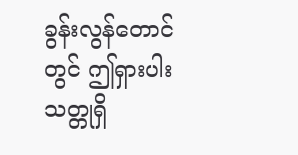ခွန်းလွန်တောင်တွင် ဤရှားပါးသတ္တုရှိ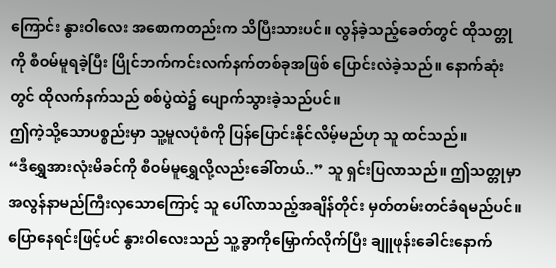ကြောင်း နွားဝါလေး အစောကတည်းက သိပြီးသားပင်။ လွန်ခဲ့သည့်ခေတ်တွင် ထိုသတ္တုကို စီဝမ်မူရခဲ့ပြီး ပြိုင်ဘက်ကင်းလက်နက်တစ်ခုအဖြစ် ပြောင်းလဲခဲ့သည်။ နောက်ဆုံးတွင် ထိုလက်နက်သည် စစ်ပွဲထဲ၌ ပျောက်သွားခဲ့သည်ပင်။
ဤကဲ့သို့သောပစ္စည်းမှာ သူ့မူလပုံစံကို ပြန်ပြောင်းနိုင်လိမ့်မည်ဟု သူ ထင်သည်။
“ဒီရွှေအားလုံးမိခင်ကို စီဝမ်မူရွှေလို့လည်းခေါ်တယ်..” သူ ရှင်းပြလာသည်။ ဤသတ္တုမှာ အလွန်နာမည်ကြီးလှသောကြောင့် သူ ပေါ်လာသည့်အချိန်တိုင်း မှတ်တမ်းတင်ခံရမည်ပင်။
ပြောနေရင်းဖြင့်ပင် နွားဝါလေးသည် သူ့ခွာကိုမြှောက်လိုက်ပြီး ချူဖုန်းခေါင်းနောက်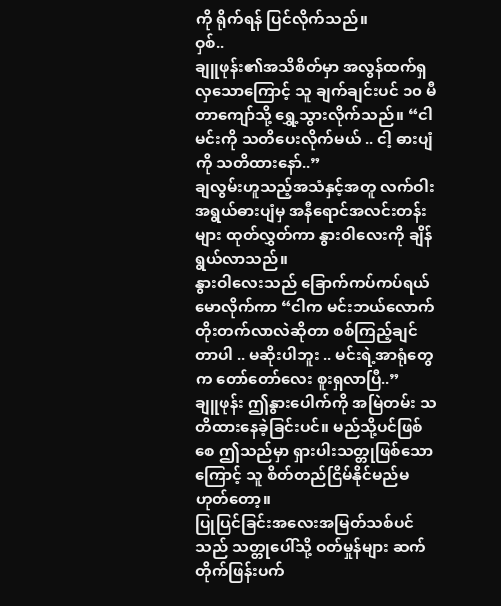ကို ရိုက်ရန် ပြင်လိုက်သည်။
ဝှစ်..
ချူဖုန်း၏အသိစိတ်မှာ အလွန်ထက်ရှလှသောကြောင့် သူ ချက်ချင်းပင် ၁၀ မီတာကျော်သို့ ရွှေ့သွားလိုက်သည်။ “ငါ မင်းကို သတိပေးလိုက်မယ် .. ငါ့ ဓားပျံကို သတိထားနော်..”
ချလွမ်းဟူသည့်အသံနှင့်အတူ လက်ဝါးအရွယ်ဓားပျံမှ အနီရောင်အလင်းတန်းများ ထုတ်လွှတ်ကာ နွားဝါလေးကို ချိန်ရွယ်လာသည်။
နွားဝါလေးသည် ခြောက်ကပ်ကပ်ရယ်မောလိုက်ကာ “ငါက မင်းဘယ်လောက်တိုးတက်လာလဲဆိုတာ စစ်ကြည့်ချင်တာပါ .. မဆိုးပါဘူး .. မင်းရဲ့အာရုံတွေက တော်တော်လေး စူးရှလာပြီ..”
ချူဖုန်း ဤနွားပေါက်ကို အမြဲတမ်း သတိထားနေခဲ့ခြင်းပင်။ မည်သို့ပင်ဖြစ်စေ ဤသည်မှာ ရှားပါးသတ္တုဖြစ်သောကြောင့် သူ စိတ်တည်ငြိမ်နိုင်မည်မဟုတ်တော့။
ပြုပြင်ခြင်းအလေးအမြတ်သစ်ပင်သည် သတ္တုပေါ်သို့ ဝတ်မှုန်များ ဆက်တိုက်ဖြန်းပက်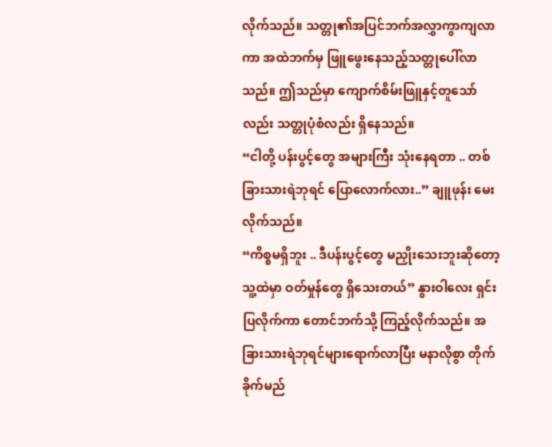လိုက်သည်။ သတ္တု၏အပြင်ဘက်အလွှာကွာကျလာကာ အထဲဘက်မှ ဖြူဖွေးနေသည့်သတ္တုပေါ်လာသည်။ ဤသည်မှာ ကျောက်စိမ်းဖြူနှင့်တူသော်လည်း သတ္တုပုံစံလည်း ရှိနေသည်။
“ငါတို့ ပန်းပွင့်တွေ အများကြီး သုံးနေရတာ .. တစ်ခြားသားရဲဘုရင် ပြောလောက်လား..” ချူဖုန်း မေးလိုက်သည်။
“ကိစ္စမရှိဘူး .. ဒီပန်းပွင့်တွေ မညှိုးသေးဘူးဆိုတော့ သူ့ထဲမှာ ဝတ်မှုန်တွေ ရှိသေးတယ်” နွားဝါလေး ရှင်းပြလိုက်ကာ တောင်ဘက်သို့ ကြည့်လိုက်သည်။ အခြားသားရဲဘုရင်များရောက်လာပြီး မနာလိုစွာ တိုက်ခိုက်မည်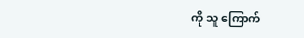ကို သူ ကြောက်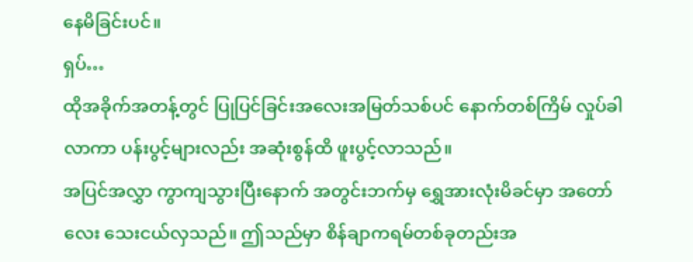နေမိခြင်းပင်။
ရှပ်…
ထိုအခိုက်အတန့်တွင် ပြုပြင်ခြင်းအလေးအမြတ်သစ်ပင် နောက်တစ်ကြိမ် လှုပ်ခါလာကာ ပန်းပွင့်များလည်း အဆုံးစွန်ထိ ဖူးပွင့်လာသည်။
အပြင်အလွှာ ကွာကျသွားပြီးနောက် အတွင်းဘက်မှ ရွှေအားလုံးမိခင်မှာ အတော်လေး သေးငယ်လှသည်။ ဤသည်မှာ စိန်ချာကရမ်တစ်ခုတည်းအ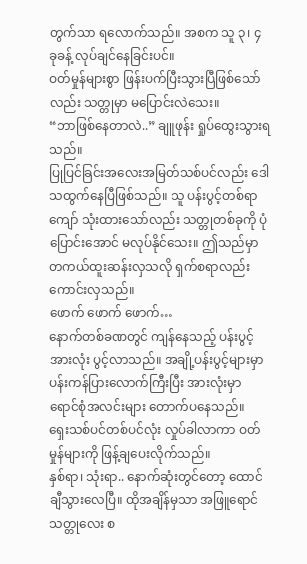တွက်သာ ရလောက်သည်။ အစက သူ ၃၊ ၄ ခုခန့် လုပ်ချင်နေခြင်းပင်။
ဝတ်မှုန်များစွာ ဖြန်းပက်ပြီးသွားပြီဖြစ်သော်လည်း သတ္တုမှာ မပြောင်းလဲသေး။
“ဘာဖြစ်နေတာလဲ..” ချူဖုန်း ရှုပ်ထွေးသွားရသည်။
ပြုပြင်ခြင်းအလေးအမြတ်သစ်ပင်လည်း ဒေါသထွက်နေပြီဖြစ်သည်။ သူ ပန်းပွင့်တစ်ရာကျော် သုံးထားသော်လည်း သတ္တုတစ်ခုကို ပုံပြောင်းအောင် မလုပ်နိုင်သေး။ ဤသည်မှာ တကယ်ထူးဆန်းလှသလို ရှက်စရာလည်း ကောင်းလှသည်။
ဖောက် ဖောက် ဖောက်…
နောက်တစ်ခဏတွင် ကျန်နေသည့် ပန်းပွင့်အားလုံး ပွင့်လာသည်။ အချို့ပန်းပွင့်များမှာ ပန်းကန်ပြားလောက်ကြီးပြီး အားလုံးမှာ ရောင်စုံအလင်းများ တောက်ပနေသည်။
ရှေးသစ်ပင်တစ်ပင်လုံး လှုပ်ခါလာကာ ဝတ်မှုန်များကို ဖြန့်ချပေးလိုက်သည်။
နှစ်ရာ၊ သုံးရာ.. နောက်ဆုံးတွင်တော့ ထောင်ချီသွားလေပြီ။ ထိုအချိန်မှသာ အဖြူရောင်သတ္တုလေး စ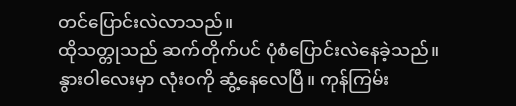တင်ပြောင်းလဲလာသည်။
ထိုသတ္တုသည် ဆက်တိုက်ပင် ပုံစံပြောင်းလဲနေခဲ့သည်။
နွားဝါလေးမှာ လုံးဝကို ဆွံ့နေလေပြီ။ ကုန်ကြမ်း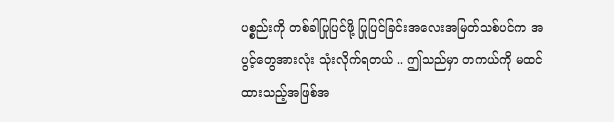ပစ္စည်းကို တစ်ခါပြုပြင်ဖို့ ပြုပြင်ခြင်းအလေးအမြတ်သစ်ပင်က အပွင့်တွေအားလုံး သုံးလိုက်ရတယ် .. ဤသည်မှာ တကယ်ကို မထင်ထားသည့်အဖြစ်အ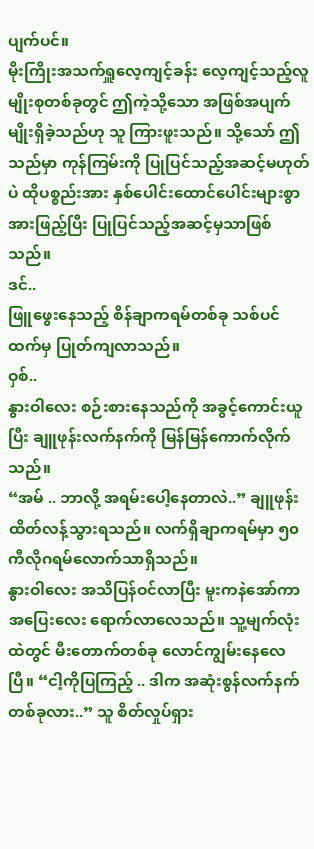ပျက်ပင်။
မိုးကြိုးအသက်ရှူလေ့ကျင့်ခန်း လေ့ကျင့်သည့်လူမျိုးစုတစ်ခုတွင် ဤကဲ့သို့သော အဖြစ်အပျက်မျိုးရှိခဲ့သည်ဟု သူ ကြားဖူးသည်။ သို့သော် ဤသည်မှာ ကုန်ကြမ်းကို ပြုပြင်သည့်အဆင့်မဟုတ်ပဲ ထိုပစ္စည်းအား နှစ်ပေါင်းထောင်ပေါင်းများစွာ အားဖြည့်ပြီး ပြုပြင်သည့်အဆင့်မှသာဖြစ်သည်။
ဒင်..
ဖြူဖွေးနေသည့် စိန်ချာကရမ်တစ်ခု သစ်ပင်ထက်မှ ပြုတ်ကျလာသည်။
ဝှစ်..
နွားဝါလေး စဉ်းစားနေသည်ကို အခွင့်ကောင်းယူပြီး ချူဖုန်းလက်နက်ကို မြန်မြန်ကောက်လိုက်သည်။
“အမ် .. ဘာလို့ အရမ်းပေါ့နေတာလဲ..” ချူဖုန်း ထိတ်လန့်သွားရသည်။ လက်ရှိချာကရမ်မှာ ၅၀ ကီလိုဂရမ်လောက်သာရှိသည်။
နွားဝါလေး အသိပြန်ဝင်လာပြီး မူးကနဲအော်ကာ အပြေးလေး ရောက်လာလေသည်။ သူ့မျက်လုံးထဲတွင် မီးတောက်တစ်ခု လောင်ကျွမ်းနေလေပြီ။ “ငါ့ကိုပြကြည့် .. ဒါက အဆုံးစွန်လက်နက်တစ်ခုလား..” သူ စိတ်လှုပ်ရှား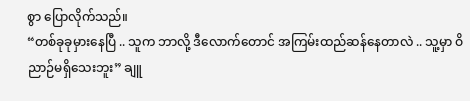စွာ ပြောလိုက်သည်။
“တစ်ခုခုမှားနေပြီ .. သူက ဘာလို့ ဒီလောက်တောင် အကြမ်းထည်ဆန်နေတာလဲ .. သူ့မှာ ဝိညာဉ်မရှိသေးဘူး” ချူ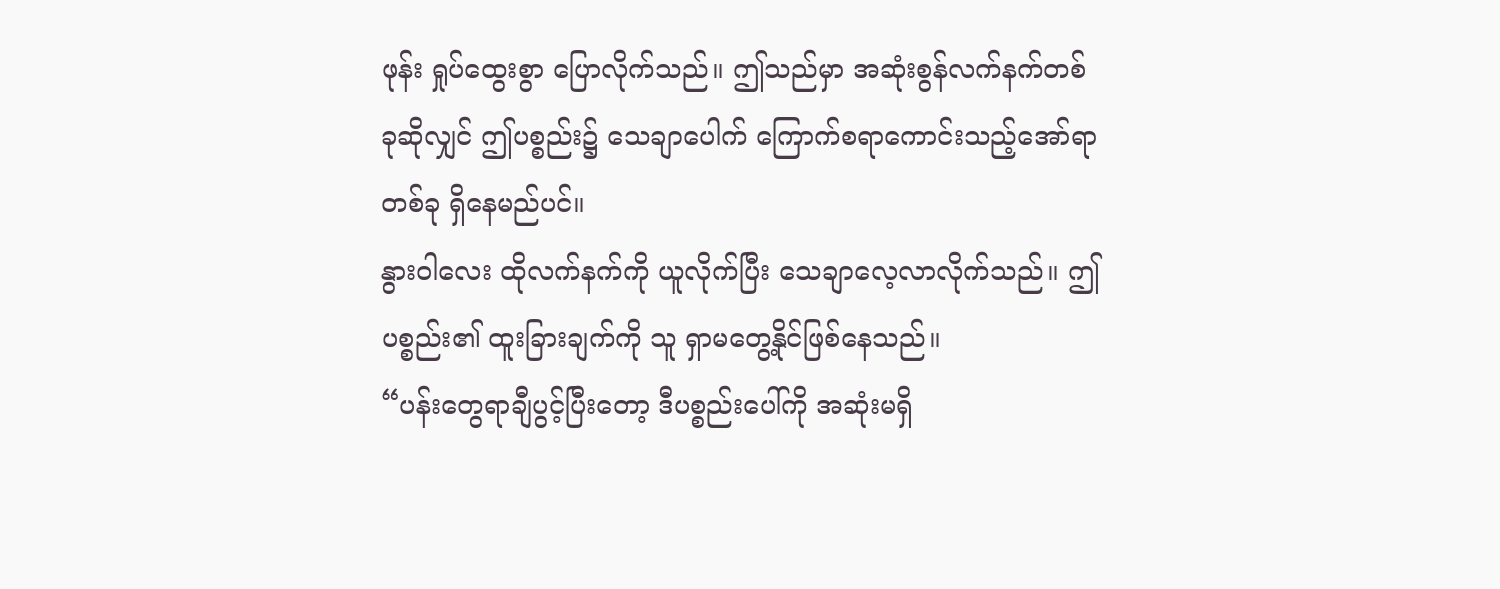ဖုန်း ရှုပ်ထွေးစွာ ပြောလိုက်သည်။ ဤသည်မှာ အဆုံးစွန်လက်နက်တစ်ခုဆိုလျှင် ဤပစ္စည်း၌ သေချာပေါက် ကြောက်စရာကောင်းသည့်အော်ရာတစ်ခု ရှိနေမည်ပင်။
နွားဝါလေး ထိုလက်နက်ကို ယူလိုက်ပြီး သေချာလေ့လာလိုက်သည်။ ဤပစ္စည်း၏ ထူးခြားချက်ကို သူ ရှာမတွေ့နိုင်ဖြစ်နေသည်။
“ပန်းတွေရာချီပွင့်ပြီးတော့ ဒီပစ္စည်းပေါ်ကို အဆုံးမရှိ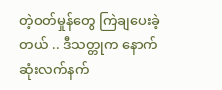တဲ့ဝတ်မှုန်တွေ ကြဲချပေးခဲ့တယ် .. ဒီသတ္တုက နောက်ဆုံးလက်နက်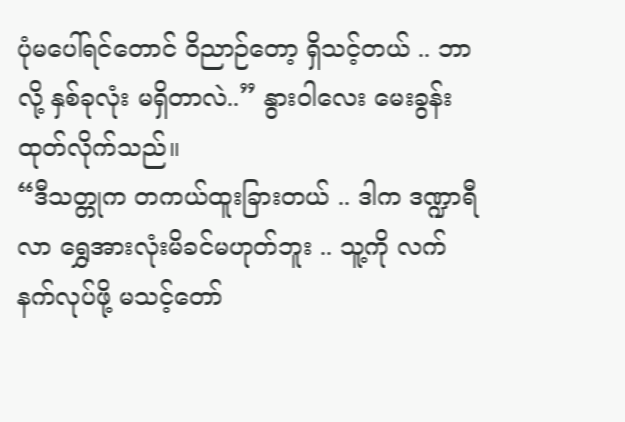ပုံမပေါ်ရင်တောင် ဝိညာဉ်တော့ ရှိသင့်တယ် .. ဘာလို့ နှစ်ခုလုံး မရှိတာလဲ..” နွားဝါလေး မေးခွန်းထုတ်လိုက်သည်။
“ဒီသတ္တုက တကယ်ထူးခြားတယ် .. ဒါက ဒဏ္ဍာရီလာ ရွှေအားလုံးမိခင်မဟုတ်ဘူး .. သူ့ကို လက်နက်လုပ်ဖို့ မသင့်တော်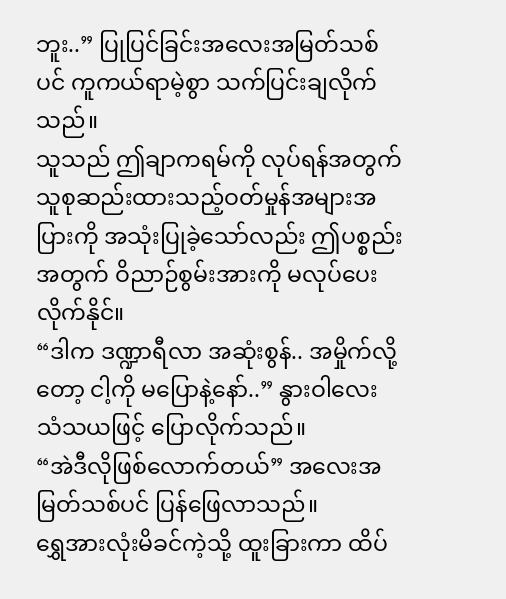ဘူး..” ပြုပြင်ခြင်းအလေးအမြတ်သစ်ပင် ကူကယ်ရာမဲ့စွာ သက်ပြင်းချလိုက်သည်။
သူသည် ဤချာကရမ်ကို လုပ်ရန်အတွက် သူစုဆည်းထားသည့်ဝတ်မှုန်အများအပြားကို အသုံးပြုခဲ့သော်လည်း ဤပစ္စည်းအတွက် ဝိညာဉ်စွမ်းအားကို မလုပ်ပေးလိုက်နိုင်။
“ဒါက ဒဏ္ဍာရီလာ အဆုံးစွန်.. အမှိုက်လို့တော့ ငါ့ကို မပြောနဲ့နော်..” နွားဝါလေး သံသယဖြင့် ပြောလိုက်သည်။
“အဲဒီလိုဖြစ်လောက်တယ်” အလေးအမြတ်သစ်ပင် ပြန်ဖြေလာသည်။
ရွှေအားလုံးမိခင်ကဲ့သို့ ထူးခြားကာ ထိပ်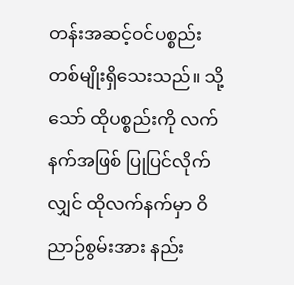တန်းအဆင့်ဝင်ပစ္စည်းတစ်မျိုးရှိသေးသည်။ သို့သော် ထိုပစ္စည်းကို လက်နက်အဖြစ် ပြုပြင်လိုက်လျှင် ထိုလက်နက်မှာ ဝိညာဉ်စွမ်းအား နည်း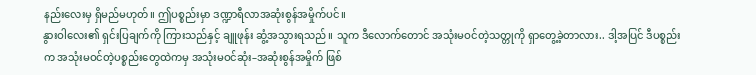နည်းလေးမှ ရှိမည်မဟုတ်။ ဤပစ္စည်းမှာ ဒဏ္ဍာရီလာအဆုံးစွန်အမှိုက်ပင်။
နွားဝါလေး၏ ရှင်းပြချက်ကို ကြားသည်နှင့် ချူဖုန်း ဆွံ့အသွားရသည်။ သူက ဒီလောက်တောင် အသုံးမဝင်တဲ့သတ္တုကို ရှာတွေ့ခဲ့တာလား.. ဒါ့အပြင် ဒီပစ္စည်းက အသုံးမဝင်တဲ့ပစ္စည်းတွေထဲကမှ အသုံးမဝင်ဆုံး–အဆုံးစွန်အမှိုက် ဖြစ်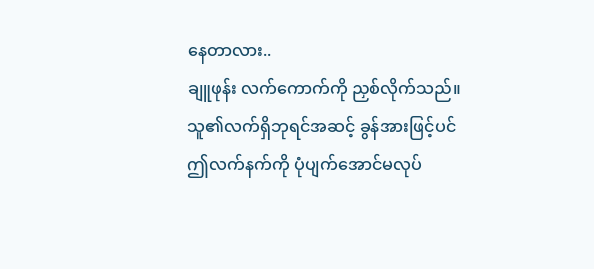နေတာလား..
ချူဖုန်း လက်ကောက်ကို ညှစ်လိုက်သည်။ သူ၏လက်ရှိဘုရင်အဆင့် ခွန်အားဖြင့်ပင် ဤလက်နက်ကို ပုံပျက်အောင်မလုပ်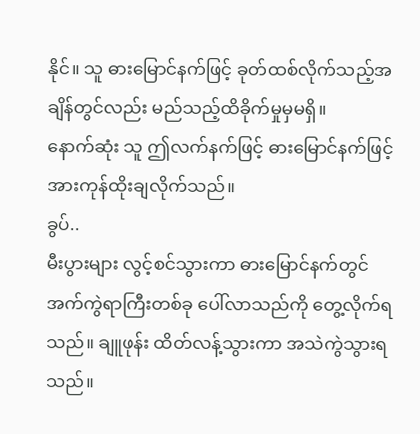နိုင်။ သူ ဓားမြောင်နက်ဖြင့် ခုတ်ထစ်လိုက်သည့်အချိန်တွင်လည်း မည်သည့်ထိခိုက်မှုမှမရှိ။
နောက်ဆုံး သူ ဤလက်နက်ဖြင့် ဓားမြောင်နက်ဖြင့် အားကုန်ထိုးချလိုက်သည်။
ခွပ်..
မီးပွားများ လွင့်စင်သွားကာ ဓားမြောင်နက်တွင် အက်ကွဲရာကြီးတစ်ခု ပေါ်လာသည်ကို တွေ့လိုက်ရသည်။ ချူဖုန်း ထိတ်လန့်သွားကာ အသဲကွဲသွားရသည်။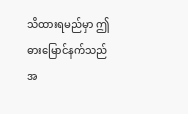သိထားရမည်မှာ ဤဓားမြောင်နက်သည် အ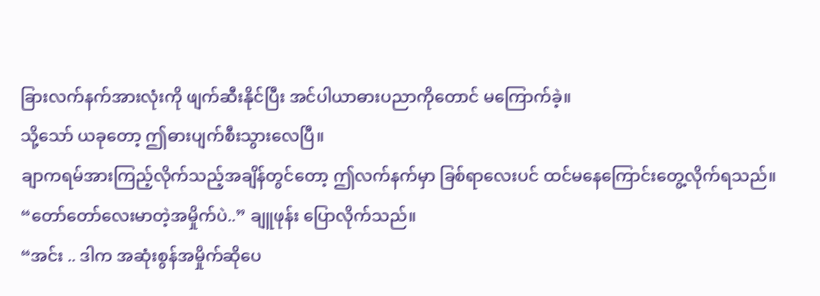ခြားလက်နက်အားလုံးကို ဖျက်ဆီးနိုင်ပြီး အင်ပါယာဓားပညာကိုတောင် မကြောက်ခဲ့။
သို့သော် ယခုတော့ ဤဓားပျက်စီးသွားလေပြီ။
ချာကရမ်အားကြည့်လိုက်သည့်အချိန်တွင်တော့ ဤလက်နက်မှာ ခြစ်ရာလေးပင် ထင်မနေကြောင်းတွေ့လိုက်ရသည်။
“တော်တော်လေးမာတဲ့အမှိုက်ပဲ..” ချူဖုန်း ပြောလိုက်သည်။
“အင်း .. ဒါက အဆုံးစွန်အမှိုက်ဆိုပေ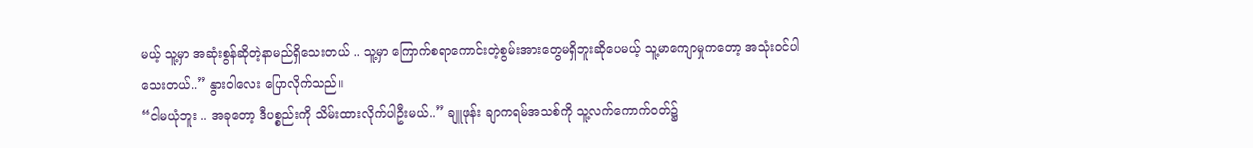မယ့် သူ့မှာ အဆုံးစွန်ဆိုတဲ့နာမည်ရှိသေးတယ် .. သူ့မှာ ကြောက်စရာကောင်းတဲ့စွမ်းအားတွေမရှိဘူးဆိုပေမယ့် သူ့မာကျောမှုကတော့ အသုံးဝင်ပါသေးတယ်..” နွားဝါလေး ပြောလိုက်သည်။
“ငါမယုံဘူး .. အခုတော့ ဒီပစ္စည်းကို သိမ်းထားလိုက်ပါဦးမယ်..” ချူဖုန်း ချာကရမ်အသစ်ကို သူ့လက်ကောက်ဝတ်၌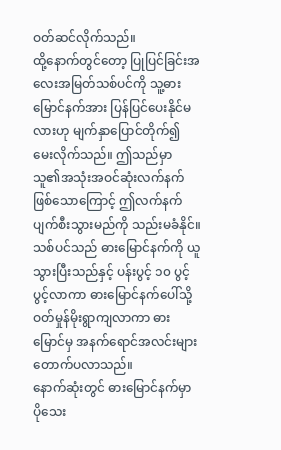ဝတ်ဆင်လိုက်သည်။
ထို့နောက်တွင်တော့ ပြုပြင်ခြင်းအလေးအမြတ်သစ်ပင်ကို သူ့ဓားမြောင်နက်အား ပြန်ပြင်ပေးနိုင်မလားဟု မျက်နှာပြောင်တိုက်၍ မေးလိုက်သည်။ ဤသည်မှာ သူ၏အသုံးအဝင်ဆုံးလက်နက်ဖြစ်သောကြောင့် ဤလက်နက်ပျက်စီးသွားမည်ကို သည်းမခံနိုင်။
သစ်ပင်သည် ဓားမြောင်နက်ကို ယူသွားပြီးသည်နှင့် ပန်းပွင့် ၁၀ ပွင့် ပွင့်လာကာ ဓားမြောင်နက်ပေါ်သို့ ဝတ်မှုန်မိုးရွာကျလာကာ ဓားမြောင်မှ အနက်ရောင်အလင်းများ တောက်ပလာသည်။
နောက်ဆုံးတွင် ဓားမြောင်နက်မှာ ပိုသေး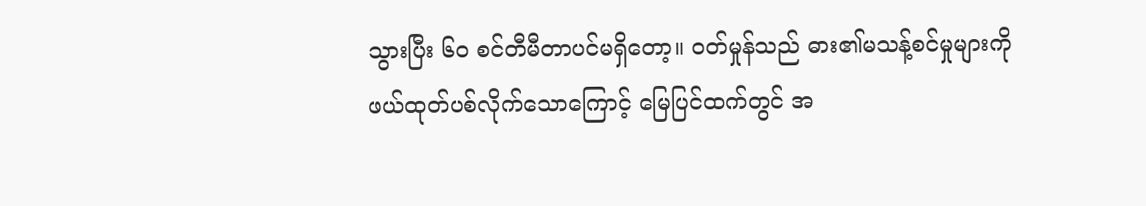သွားပြီး ၆၀ စင်တီမီတာပင်မရှိတော့။ ဝတ်မှုန်သည် ဓား၏မသန့်စင်မှုများကို ဖယ်ထုတ်ပစ်လိုက်သောကြောင့် မြေပြင်ထက်တွင် အ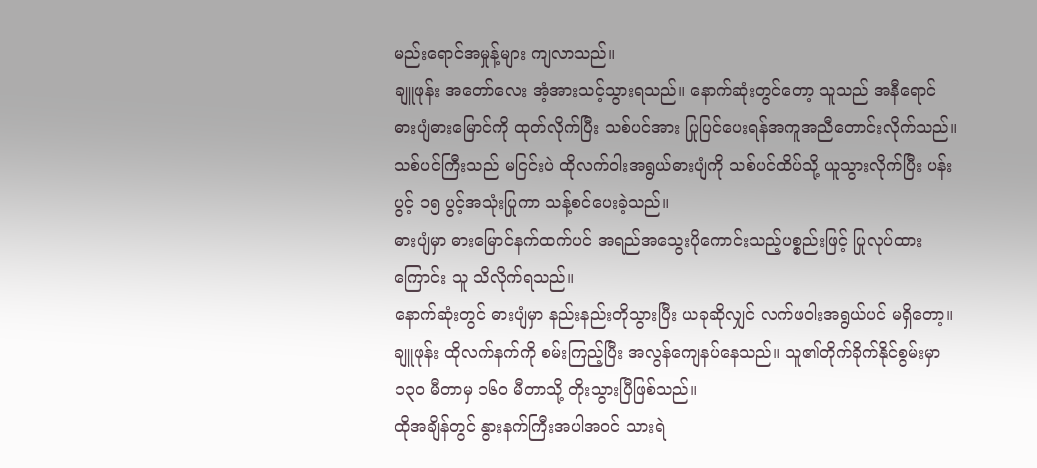မည်းရောင်အမှုန့်များ ကျလာသည်။
ချူဖုန်း အတော်လေး အံ့အားသင့်သွားရသည်။ နောက်ဆုံးတွင်တော့ သူသည် အနီရောင်ဓားပျံဓားမြောင်ကို ထုတ်လိုက်ပြီး သစ်ပင်အား ပြုပြင်ပေးရန်အကူအညီတောင်းလိုက်သည်။
သစ်ပင်ကြီးသည် မငြင်းပဲ ထိုလက်ဝါးအရွယ်ဓားပျံကို သစ်ပင်ထိပ်သို့ ယူသွားလိုက်ပြီး ပန်းပွင့် ၁၅ ပွင့်အသုံးပြုကာ သန့်စင်ပေးခဲ့သည်။
ဓားပျံမှာ ဓားမြောင်နက်ထက်ပင် အရည်အသွေးပိုကောင်းသည့်ပစ္စည်းဖြင့် ပြုလုပ်ထားကြောင်း သူ သိလိုက်ရသည်။
နောက်ဆုံးတွင် ဓားပျံမှာ နည်းနည်းတိုသွားပြီး ယခုဆိုလျှင် လက်ဖဝါးအရွယ်ပင် မရှိတော့။
ချူဖုန်း ထိုလက်နက်ကို စမ်းကြည့်ပြီး အလွန်ကျေနပ်နေသည်။ သူ၏တိုက်ခိုက်နိုင်စွမ်းမှာ ၁၃၀ မီတာမှ ၁၆၀ မီတာသို့ တိုးသွားပြီဖြစ်သည်။
ထိုအချိန်တွင် နွားနက်ကြီးအပါအဝင် သားရဲ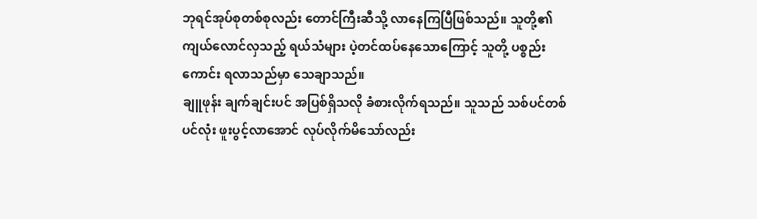ဘုရင်အုပ်စုတစ်စုလည်း တောင်ကြီးဆီသို့ လာနေကြပြီဖြစ်သည်။ သူတို့၏ ကျယ်လောင်လှသည့် ရယ်သံများ ပဲ့တင်ထပ်နေသောကြောင့် သူတို့ ပစ္စည်းကောင်း ရလာသည်မှာ သေချာသည်။
ချူဖုန်း ချက်ချင်းပင် အပြစ်ရှိသလို ခံစားလိုက်ရသည်။ သူသည် သစ်ပင်တစ်ပင်လုံး ဖူးပွင့်လာအောင် လုပ်လိုက်မိသော်လည်း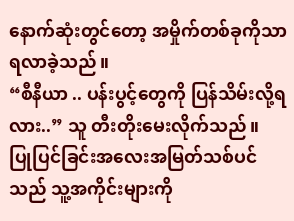နောက်ဆုံးတွင်တော့ အမှိုက်တစ်ခုကိုသာ ရလာခဲ့သည်။
“စီနီယာ .. ပန်းပွင့်တွေကို ပြန်သိမ်းလို့ရလား..” သူ တီးတိုးမေးလိုက်သည်။
ပြုပြင်ခြင်းအလေးအမြတ်သစ်ပင်သည် သူ့အကိုင်းများကို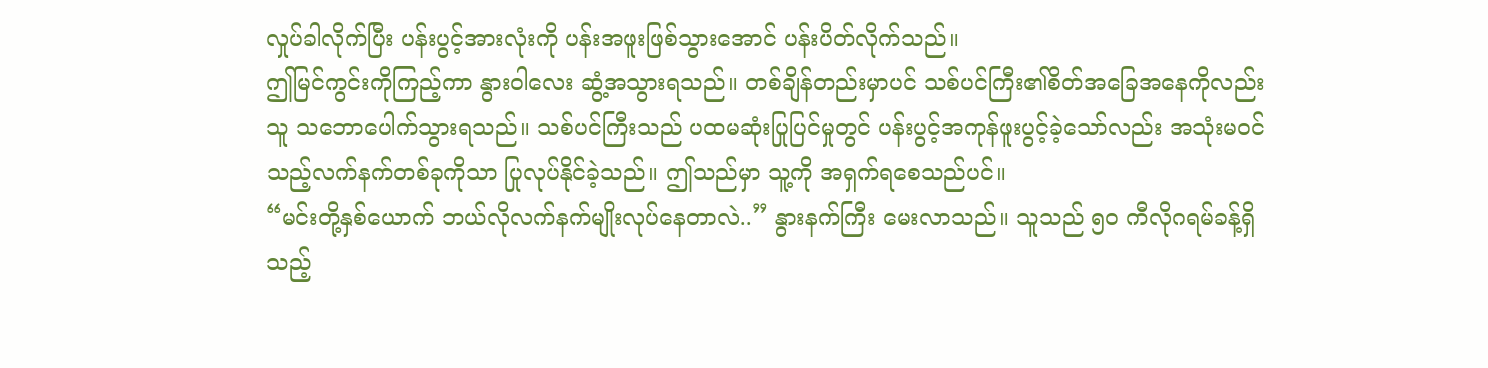လှုပ်ခါလိုက်ပြီး ပန်းပွင့်အားလုံးကို ပန်းအဖူးဖြစ်သွားအောင် ပန်းပိတ်လိုက်သည်။
ဤမြင်ကွင်းကိုကြည့်ကာ နွားဝါလေး ဆွံ့အသွားရသည်။ တစ်ချိန်တည်းမှာပင် သစ်ပင်ကြီး၏စိတ်အခြေအနေကိုလည်း သူ သဘောပေါက်သွားရသည်။ သစ်ပင်ကြီးသည် ပထမဆုံးပြုပြင်မှုတွင် ပန်းပွင့်အကုန်ဖူးပွင့်ခဲ့သော်လည်း အသုံးမဝင်သည့်လက်နက်တစ်ခုကိုသာ ပြုလုပ်နိုင်ခဲ့သည်။ ဤသည်မှာ သူ့ကို အရှက်ရစေသည်ပင်။
“မင်းတို့နှစ်ယောက် ဘယ်လိုလက်နက်မျိုးလုပ်နေတာလဲ..” နွားနက်ကြီး မေးလာသည်။ သူသည် ၅၀ ကီလိုဂရမ်ခန့်ရှိသည့်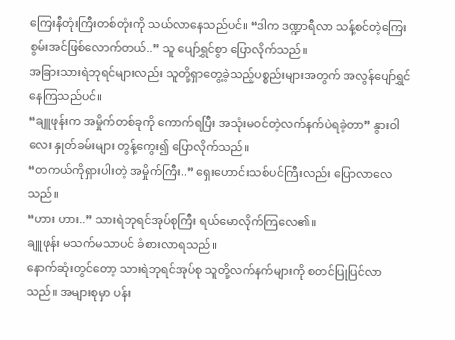ကြေးနီတုံးကြီးတစ်တုံးကို သယ်လာနေသည်ပင်။ “ဒါက ဒဏ္ဍာရီလာ သန့်စင်တဲ့ကြေးစွမ်းအင်ဖြစ်လောက်တယ်..” သူ ပျော်ရွှင်စွာ ပြောလိုက်သည်။
အခြားသားရဲဘုရင်များလည်း သူတို့ရှာတွေ့ခဲ့သည့်ပစ္စည်းများအတွက် အလွန်ပျော်ရွှင်နေကြသည်ပင်။
“ချူဖုန်းက အမှိုက်တစ်ခုကို ကောက်ရပြီး အသုံးမဝင်တဲ့လက်နက်ပဲရခဲ့တာ” နွားဝါလေး နှုတ်ခမ်းများ တွန့်ကွေး၍ ပြောလိုက်သည်။
“တကယ်ကိုရှားပါးတဲ့ အမှိုက်ကြီး..” ရှေးဟောင်းသစ်ပင်ကြီးလည်း ပြောလာလေသည်။
“ဟား ဟား..” သားရဲဘုရင်အုပ်စုကြီး ရယ်မောလိုက်ကြလေ၏။
ချူဖုန်း မသက်မသာပင် ခံစားလာရသည်။
နောက်ဆုံးတွင်တော့ သားရဲဘုရင်အုပ်စု သူတို့လက်နက်များကို စတင်ပြုပြင်လာသည်။ အများစုမှာ ပန်း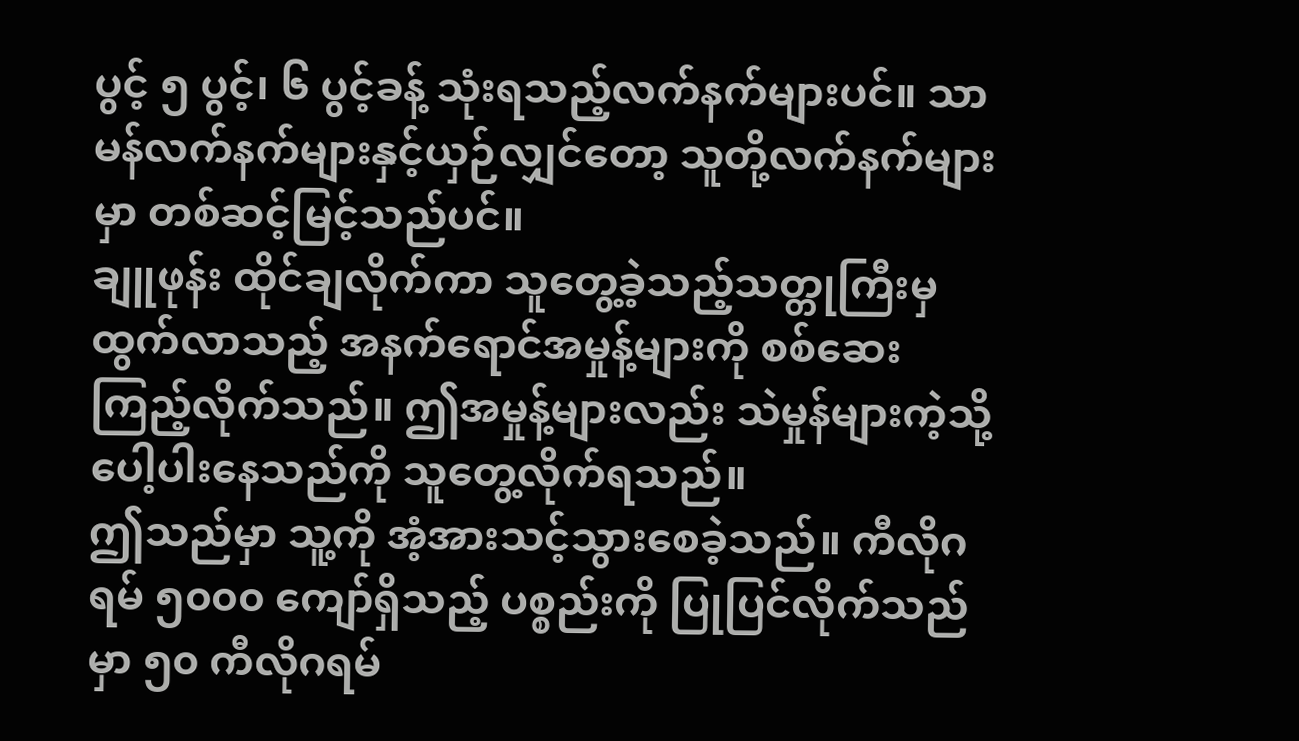ပွင့် ၅ ပွင့်၊ ၆ ပွင့်ခန့် သုံးရသည့်လက်နက်များပင်။ သာမန်လက်နက်များနှင့်ယှဉ်လျှင်တော့ သူတို့လက်နက်များမှာ တစ်ဆင့်မြင့်သည်ပင်။
ချူဖုန်း ထိုင်ချလိုက်ကာ သူတွေ့ခဲ့သည့်သတ္တုကြီးမှ ထွက်လာသည့် အနက်ရောင်အမှုန့်များကို စစ်ဆေးကြည့်လိုက်သည်။ ဤအမှုန့်များလည်း သဲမှုန်များကဲ့သို့ ပေါ့ပါးနေသည်ကို သူတွေ့လိုက်ရသည်။
ဤသည်မှာ သူ့ကို အံ့အားသင့်သွားစေခဲ့သည်။ ကီလိုဂရမ် ၅၀၀၀ ကျော်ရှိသည့် ပစ္စည်းကို ပြုပြင်လိုက်သည်မှာ ၅၀ ကီလိုဂရမ်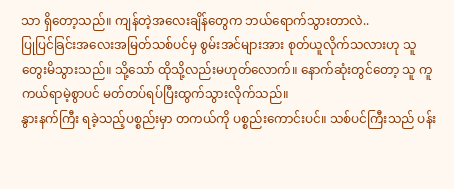သာ ရှိတော့သည်။ ကျန်တဲ့အလေးချိန်တွေက ဘယ်ရောက်သွားတာလဲ..
ပြုပြင်ခြင်းအလေးအမြတ်သစ်ပင်မှ စွမ်းအင်များအား စုတ်ယူလိုက်သလားဟု သူ တွေးမိသွားသည်။ သို့သော် ထိုသို့လည်းမဟုတ်လောက်။ နောက်ဆုံးတွင်တော့ သူ ကူကယ်ရာမဲ့စွာပင် မတ်တပ်ရပ်ပြီးထွက်သွားလိုက်သည်။
နွားနက်ကြီး ရခဲ့သည့်ပစ္စည်းမှာ တကယ်ကို ပစ္စည်းကောင်းပင်။ သစ်ပင်ကြီးသည် ပန်း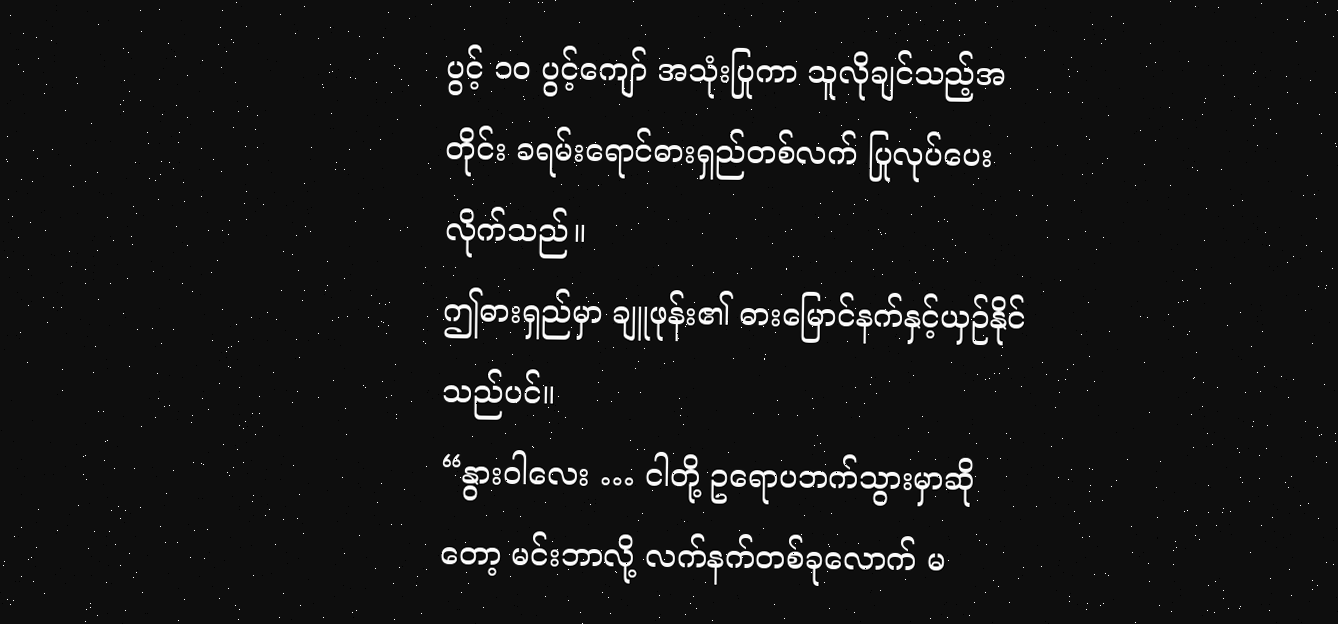ပွင့် ၁၀ ပွင့်ကျော် အသုံးပြုကာ သူလိုချင်သည့်အတိုင်း ခရမ်းရောင်ဓားရှည်တစ်လက် ပြုလုပ်ပေးလိုက်သည်။
ဤဓားရှည်မှာ ချူဖုန်း၏ ဓားမြောင်နက်နှင့်ယှဉ်နိုင်သည်ပင်။
“နွားဝါလေး … ငါတို့ ဥရောပဘက်သွားမှာဆိုတော့ မင်းဘာလို့ လက်နက်တစ်ခုလောက် မ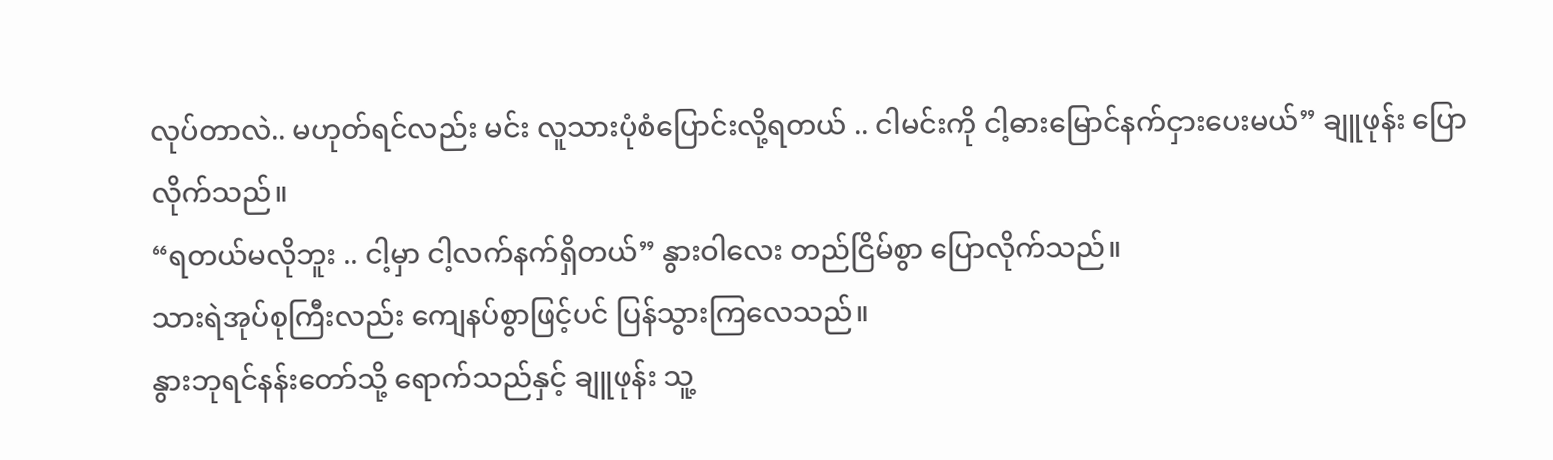လုပ်တာလဲ.. မဟုတ်ရင်လည်း မင်း လူသားပုံစံပြောင်းလို့ရတယ် .. ငါမင်းကို ငါ့ဓားမြောင်နက်ငှားပေးမယ်” ချူဖုန်း ပြောလိုက်သည်။
“ရတယ်မလိုဘူး .. ငါ့မှာ ငါ့လက်နက်ရှိတယ်” နွားဝါလေး တည်ငြိမ်စွာ ပြောလိုက်သည်။
သားရဲအုပ်စုကြီးလည်း ကျေနပ်စွာဖြင့်ပင် ပြန်သွားကြလေသည်။
နွားဘုရင်နန်းတော်သို့ ရောက်သည်နှင့် ချူဖုန်း သူ့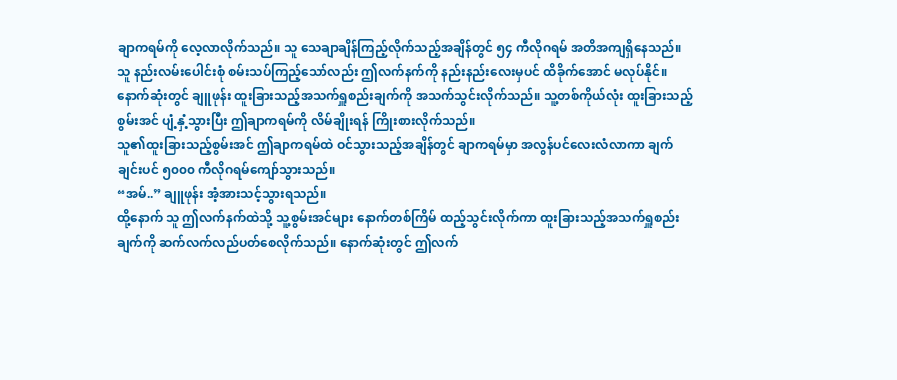ချာကရမ်ကို လေ့လာလိုက်သည်။ သူ သေချာချိန်ကြည့်လိုက်သည့်အချိန်တွင် ၅၄ ကီလိုဂရမ် အတိအကျရှိနေသည်။
သူ နည်းလမ်းပေါင်းစုံ စမ်းသပ်ကြည့်သော်လည်း ဤလက်နက်ကို နည်းနည်းလေးမှပင် ထိခိုက်အောင် မလုပ်နိုင်။
နောက်ဆုံးတွင် ချူဖုန်း ထူးခြားသည့်အသက်ရှူစည်းချက်ကို အသက်သွင်းလိုက်သည်။ သူ့တစ်ကိုယ်လုံး ထူးခြားသည့်စွမ်းအင် ပျံ့နှံ့သွားပြီး ဤချာကရမ်ကို လိမ်ချိုးရန် ကြိုးစားလိုက်သည်။
သူ၏ထူးခြားသည့်စွမ်းအင် ဤချာကရမ်ထဲ ဝင်သွားသည့်အချိန်တွင် ချာကရမ်မှာ အလွန်ပင်လေးလံလာကာ ချက်ချင်းပင် ၅၀၀၀ ကီလိုဂရမ်ကျော်သွားသည်။
“အမ်..” ချူဖုန်း အံ့အားသင့်သွားရသည်။
ထို့နောက် သူ ဤလက်နက်ထဲသို့ သူ့စွမ်းအင်များ နောက်တစ်ကြိမ် ထည့်သွင်းလိုက်ကာ ထူးခြားသည့်အသက်ရှူစည်းချက်ကို ဆက်လက်လည်ပတ်စေလိုက်သည်။ နောက်ဆုံးတွင် ဤလက်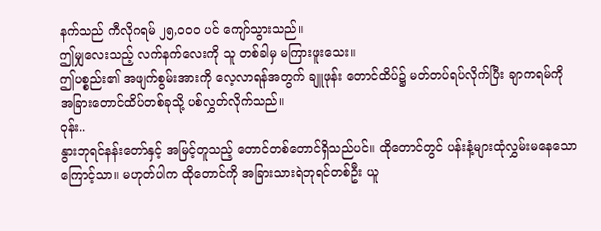နက်သည် ကီလိုဂရမ် ၂၅,၀၀၀ ပင် ကျော်သွားသည်။
ဤမျှလေးသည့် လက်နက်လေးကို သူ တစ်ခါမှ မကြားဖူးသေး။
ဤပစ္စည်း၏ အဖျက်စွမ်းအားကို လေ့လာရန်အတွက် ချူဖုန်း တောင်ထိပ်၌ မတ်တပ်ရပ်လိုက်ပြီး ချာကရမ်ကို အခြားတောင်ထိပ်တစ်ခုသို့ ပစ်လွှတ်လိုက်သည်။
ဝုန်း..
နွားဘုရင်နန်းတော်နှင့် အမြင့်တူသည့် တောင်တစ်တောင်ရှိသည်ပင်။ ထိုတောင်တွင် ပန်းနံ့များထုံလွှမ်းမနေသောကြောင့်သာ။ မဟုတ်ပါက ထိုတောင်ကို အခြားသားရဲဘုရင်တစ်ဦး ယူ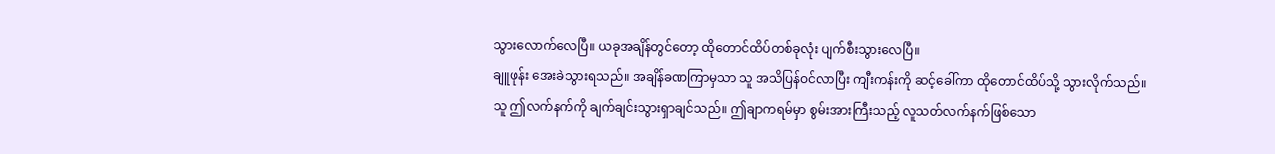သွားလောက်လေပြီ။ ယခုအချိန်တွင်တော့ ထိုတောင်ထိပ်တစ်ခုလုံး ပျက်စီးသွားလေပြီ။
ချူဖုန်း အေးခဲသွားရသည်။ အချိန်ခဏကြာမှသာ သူ အသိပြန်ဝင်လာပြီး ကျီးကန်းကို ဆင့်ခေါ်ကာ ထိုတောင်ထိပ်သို့ သွားလိုက်သည်။
သူ ဤလက်နက်ကို ချက်ချင်းသွားရှာချင်သည်။ ဤချာကရမ်မှာ စွမ်းအားကြီးသည့် လူသတ်လက်နက်ဖြစ်သော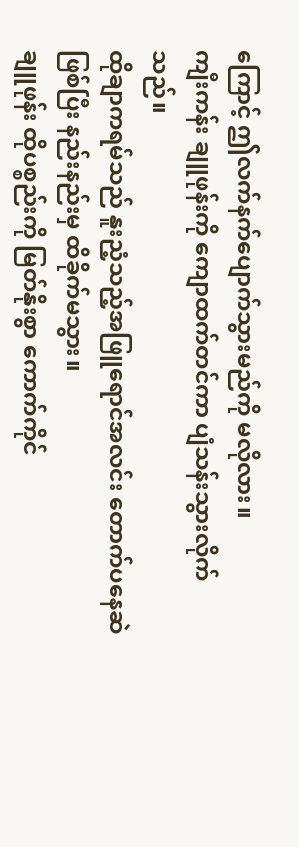ကြောင့် ဤလက်နက်ပျောက်သွားမည်ကို မလိုလား။
ကျီးကန်း ချူဖုန်းကို ကျောထက်တင်ကာ ပျံသန်းသွားလိုက်သည်။
ထိုချာကရမ်သည် နူးညံ့သည့်အဖြူရောင်အလင်း တောက်ပနေဆဲဖြစ်ပြီး နည်းနည်းမှ ထိခိုက်မသွား။
ချူဖုန်း ထိုပစ္စည်းကို မြတ်နိုးစွာ ကောက်ကိုင်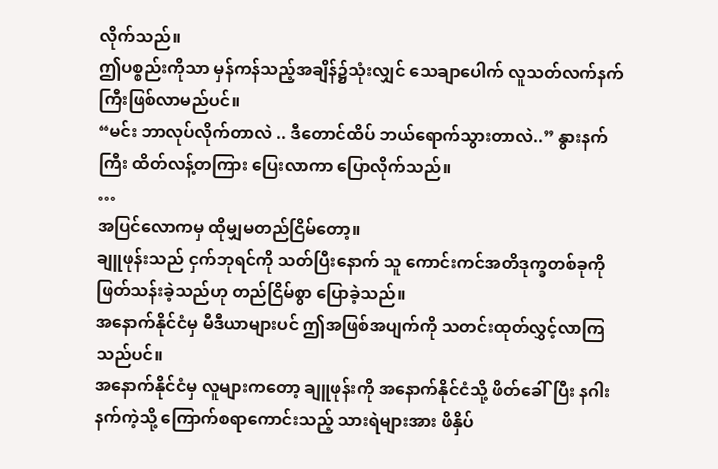လိုက်သည်။
ဤပစ္စည်းကိုသာ မှန်ကန်သည့်အချိန်၌သုံးလျှင် သေချာပေါက် လူသတ်လက်နက်ကြီးဖြစ်လာမည်ပင်။
“မင်း ဘာလုပ်လိုက်တာလဲ .. ဒီတောင်ထိပ် ဘယ်ရောက်သွားတာလဲ..” နွားနက်ကြီး ထိတ်လန့်တကြား ပြေးလာကာ ပြောလိုက်သည်။
…
အပြင်လောကမှ ထိုမျှမတည်ငြိမ်တော့။
ချူဖုန်းသည် ငှက်ဘုရင်ကို သတ်ပြီးနောက် သူ ကောင်းကင်အတိဒုက္ခတစ်ခုကို ဖြတ်သန်းခဲ့သည်ဟု တည်ငြိမ်စွာ ပြောခဲ့သည်။
အနောက်နိုင်ငံမှ မီဒီယာများပင် ဤအဖြစ်အပျက်ကို သတင်းထုတ်လွှင့်လာကြသည်ပင်။
အနောက်နိုင်ငံမှ လူများကတော့ ချူဖုန်းကို အနောက်နိုင်ငံသို့ ဖိတ်ခေါ်ပြီး နဂါးနက်ကဲ့သို့ ကြောက်စရာကောင်းသည့် သားရဲများအား ဖိနှိပ်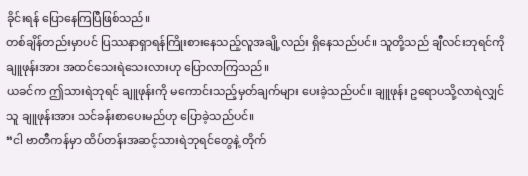ခိုင်းရန် ပြောနေကြပြီဖြစ်သည်။
တစ်ချိန်တည်းမှာပင် ပြဿနာရှာရန်ကြိုးစားနေသည့်လူအချို့လည်း ရှိနေသည်ပင်။ သူတို့သည် ချီလင်းဘုရင်ကို ချူဖုန်းအား အထင်သေးရဲသေးလားဟု ပြောလာကြသည်။
ယခင်က ဤသားရဲဘုရင် ချူဖုန်းကို မကောင်းသည့်မှတ်ချက်များ ပေးခဲ့သည်ပင်။ ချူဖုန်း ဥရောပသို့လာရဲလျှင် သူ ချူဖုန်းအား သင်ခန်းစာပေးမည်ဟု ပြောခဲ့သည်ပင်။
“ငါ ဗာတီကန်မှာ ထိပ်တန်းအဆင့်သားရဲဘုရင်တွေနဲ့ တိုက်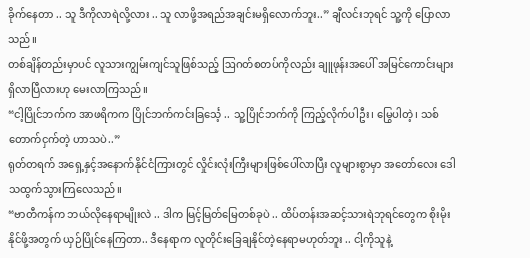ခိုက်နေတာ .. သူ ဒီကိုလာရဲလို့လား .. သူ လာဖို့အရည်အချင်းမရှိလောက်ဘူး..” ချီလင်းဘုရင် သူ့ကို ပြောလာသည်။
တစ်ချိန်တည်းမှာပင် လူသားကျွမ်းကျင်သူဖြစ်သည့် ဩဂတ်စတပ်ကိုလည်း ချူဖုန်းအပေါ် အမြင်ကောင်းများ ရှိလာပြီလားဟု မေးလာကြသည်။
“ငါ့ပြိုင်ဘက်က အာဖရိကက ပြိုင်ဘက်ကင်းခြင်္သေ့ .. သူ့ပြိုင်ဘက်ကို ကြည့်လိုက်ပါဦး၊ မြွေပါတဲ့၊ သစ်တောက်ငှက်တဲ့ ဟာသပဲ..”
ရုတ်တရက် အရှေ့နှင့်အနောက်နိုင်ငံကြားတွင် လှိုင်းလုံးကြီးများဖြစ်ပေါ်လာပြီး လူများစွာမှာ အတော်လေး ဒေါသထွက်သွားကြလေသည်။
“ဗာတီကန်က ဘယ်လိုနေရာမျိုးလဲ .. ဒါက မြင့်မြတ်မြေတစ်ခုပဲ .. ထိပ်တန်းအဆင့်သားရဲဘုရင်တွေက စိုးမိုးနိုင်ဖို့အတွက် ယှဉ်ပြိုင်နေကြတာ.. ဒီနေရာက လူတိုင်းခြေချနိုင်တဲ့နေရာမဟုတ်ဘူး .. ငါ့ကိုသူနဲ့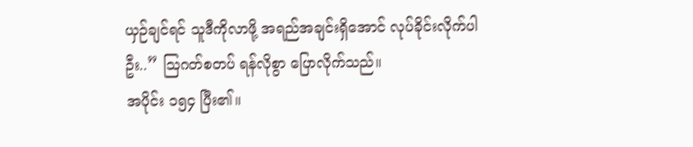ယှဉ်ချင်ရင် သူဒီကိုလာဖို့ အရည်အချင်းရှိအောင် လုပ်ခိုင်းလိုက်ပါဦး..” ဩဂတ်စတပ် ရန်လိုစွာ ပြောလိုက်သည်။
အပိုင်း ၁၅၄ ပြီး၏။